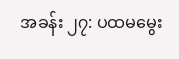အခန်း ၂၇: ပထမမွေး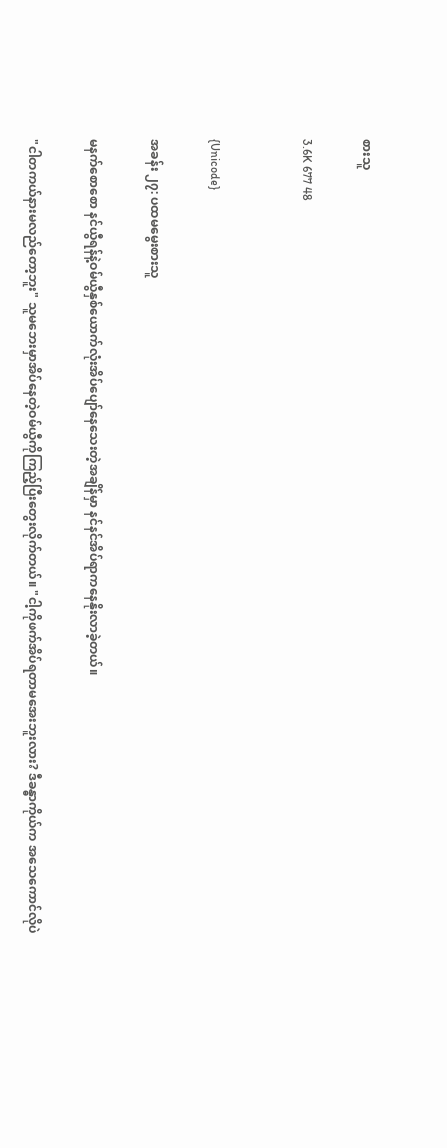စားသူ

3.6K 677 48


{Unicode}

အခန်း ၂၇: ပထမမွေးစားသူ

မနက်စောစော နင်ယွီရန်နဲ့ဝမ်ယွီနှစ်ယောက်လုံးအိပ်ပျော်နေသေးတဲ့အချိန်မှာ နင်နင်အိပ်ရာကနေနိုးလာခဲ့တယ်။

"ငါတကယ်နားမလည်တော့ဘူး" သူမဘေးမှာအိပ်နေတဲ့ဝမ်ယွီကိုကြည့်ပြီးတွေးလိုက်တယ်။ "ငါ့ကိုဖက်အိပ်ရတာမအေးဘူးလား? ဒီခန္ဓာကိုယ်က အသေကောင်လိုပဲ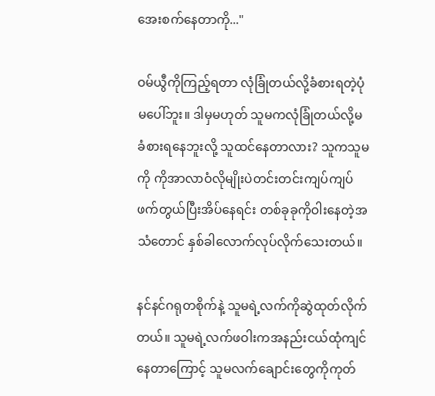အေးစက်နေတာကို..."

ဝမ်ယွီကိုကြည့်ရတာ လုံခြုံတယ်လို့ခံစားရတဲ့ပုံမပေါ်ဘူး။ ဒါမှမဟုတ် သူမကလုံခြုံတယ်လို့မခံစားရနေဘူးလို့ သူထင်နေတာလား? သူကသူမကို ကိုအာလာဝံလိုမျိုးပဲတင်းတင်းကျပ်ကျပ်ဖက်တွယ်ပြီးအိပ်နေရင်း တစ်ခုခုကိုဝါးနေတဲ့အသံတောင် နှစ်ခါလောက်လုပ်လိုက်သေးတယ်။

နင်နင်ဂရုတစိုက်နဲ့ သူမရဲ့လက်ကိုဆွဲထုတ်လိုက်တယ်။ သူမရဲ့လက်ဖဝါးကအနည်းငယ်ထုံကျင်နေတာကြောင့် သူမလက်ချောင်းတွေကိုကုတ်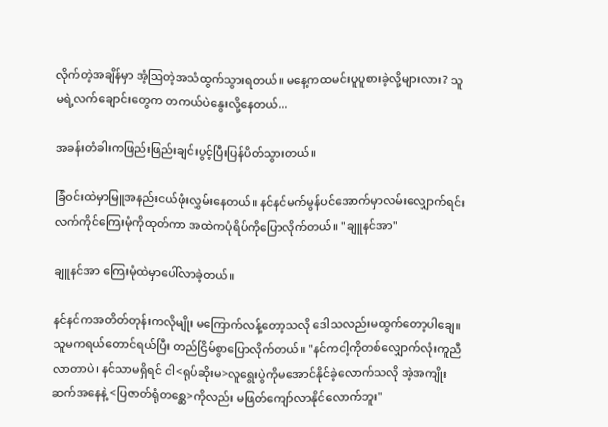လိုက်တဲ့အချိန်မှာ အံ့ဩတဲ့အသံထွက်သွားရတယ်။ မနေ့ကထမင်းပူပူစားခဲ့လို့များလား? သူမရဲ့လက်ချောင်းတွေက တကယ်ပဲနွေးလို့နေတယ်...

အခန်းတံခါးကဖြည်းဖြည်းချင်းပွင့်ပြီးပြန်ပိတ်သွားတယ်။

ခြံဝင်းထဲမှာမြူအနည်းငယ်ဖုံးလွှမ်းနေတယ်။ နင်နင်မက်မွန်ပင်အောက်မှာလမ်းလျှောက်ရင်း လက်ကိုင်ကြေးမုံကိုထုတ်ကာ အထဲကပုံရိပ်ကိုပြောလိုက်တယ်။ "ချူနင်အာ"

ချူနင်အာ ကြေးမုံထဲမှာပေါ်လာခဲ့တယ်။

နင်နင်ကအတိတ်တုန်းကလိုမျိုး မကြောက်လန့်တော့သလို ဒေါသလည်းမထွက်တော့ပါချေ။ သူမကရယ်တောင်ရယ်ပြီး တည်ငြိမ်စွာပြောလိုက်တယ်။ "နင်ကငါ့ကိုတစ်လျှောက်လုံးကူညီလာတာပဲ၊ နင်သာမရှိရင် ငါ<ရုပ်ဆိုးမ>လူရွေးပွဲကိုမအောင်နိုင်ခဲ့လောက်သလို အဲ့အကျိုးဆက်အနေနဲ့ <ပြဇာတ်ရုံတစ္ဆေ>ကိုလည်း မဖြတ်ကျော်လာနိုင်လောက်ဘူး"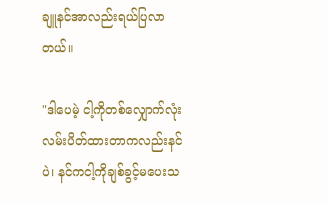ချူနင်အာလည်းရယ်ပြလာတယ်။

"ဒါပေမဲ့ ငါ့ကိုတစ်လျှောက်လုံးလမ်းပိတ်ထားတာကလည်းနင်ပဲ၊ နင်ကငါ့ကိုချစ်ခွင့်မပေးသ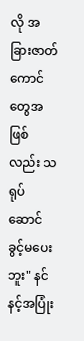လို အခြားဇာတ်ကောင်တွေအဖြစ်လည်း သရုပ်ဆောင်ခွင့်မပေးဘူး" နင်နင့်အပြုံး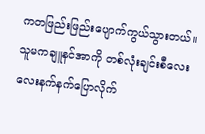ကတဖြည်းဖြည်းပျောက်ကွယ်သွားတယ်။ သူမကချူနင်အာကို တစ်လုံးချင်းစီလေးလေးနက်နက်ပြောလိုက်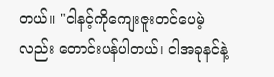တယ်။ "ငါနင့်ကိုကျေးဇူးတင်ပေမဲ့လည်း တောင်းပန်ပါတယ်၊ ငါအခုနင်နဲ့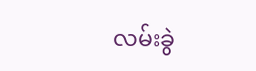လမ်းခွဲ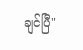ချင်ပြီ"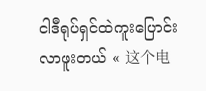ငါဒီရုပ်ရှင်ထဲကူးပြောင်းလာဖူးတယ် « 这个电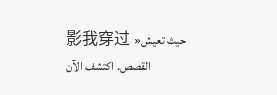影我穿过 »حيث تعيش القصص. اكتشف الآن